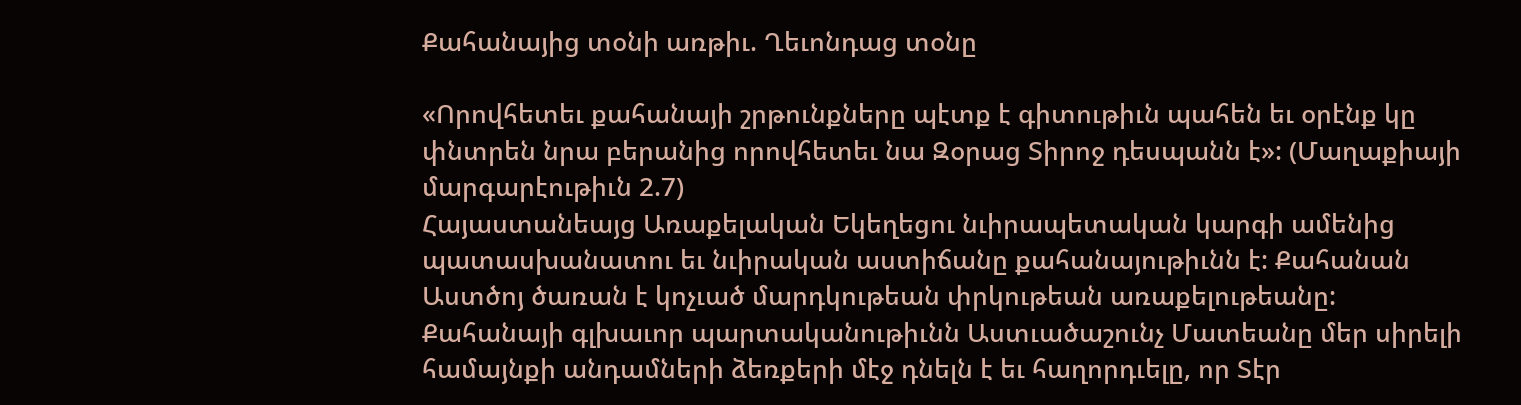Քահանայից տօնի առթիւ. Ղեւոնդաց տօնը

«Որովհետեւ քահանայի շրթունքները պէտք է գիտութիւն պահեն եւ օրէնք կը փնտրեն նրա բերանից որովհետեւ նա Զօրաց Տիրոջ դեսպանն է»: (Մաղաքիայի մարգարէութիւն 2.7)
Հայաստանեայց Առաքելական Եկեղեցու նւիրապետական կարգի ամենից պատասխանատու եւ նւիրական աստիճանը քահանայութիւնն է: Քահանան Աստծոյ ծառան է կոչւած մարդկութեան փրկութեան առաքելութեանը:
Քահանայի գլխաւոր պարտականութիւնն Աստւածաշունչ Մատեանը մեր սիրելի համայնքի անդամների ձեռքերի մէջ դնելն է եւ հաղորդւելը, որ Տէր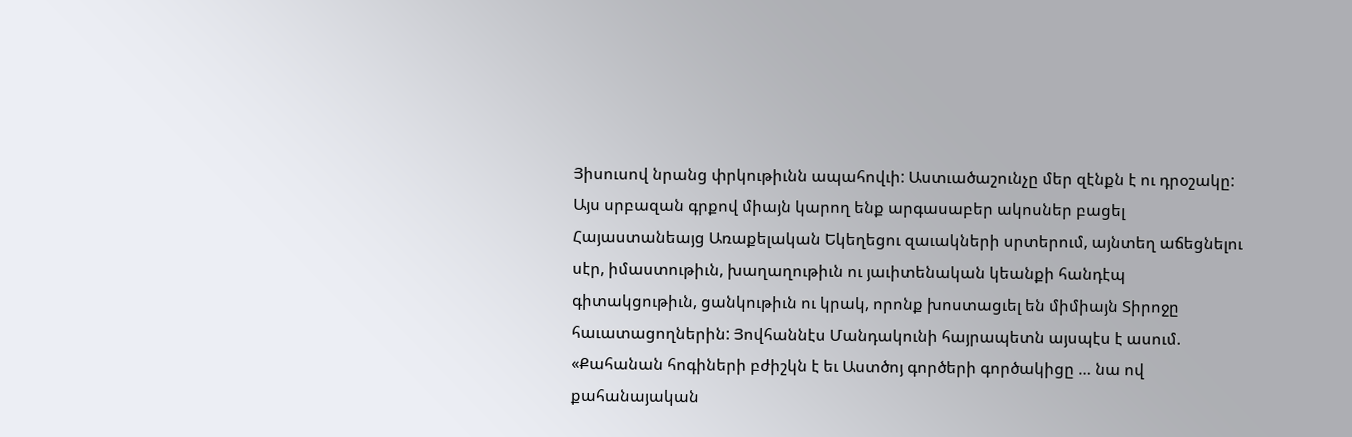Յիսուսով նրանց փրկութիւնն ապահովւի: Աստւածաշունչը մեր զէնքն է ու դրօշակը: Այս սրբազան գրքով միայն կարող ենք արգասաբեր ակոսներ բացել Հայաստանեայց Առաքելական Եկեղեցու զաւակների սրտերում, այնտեղ աճեցնելու սէր, իմաստութիւն, խաղաղութիւն ու յաւիտենական կեանքի հանդէպ գիտակցութիւն, ցանկութիւն ու կրակ, որոնք խոստացւել են միմիայն Տիրոջը հաւատացողներին: Յովհաննէս Մանդակունի հայրապետն այսպէս է ասում. «Քահանան հոգիների բժիշկն է եւ Աստծոյ գործերի գործակիցը … նա ով քահանայական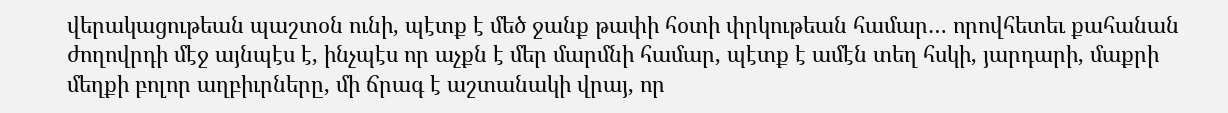վերակացութեան պաշտօն ունի, պէտք է մեծ ջանք թափի հօտի փրկութեան համար… որովհետեւ քահանան ժողովրդի մէջ այնպէս է, ինչպէս որ աչքն է մեր մարմնի համար, պէտք է ամէն տեղ հսկի, յարդարի, մաքրի մեղքի բոլոր աղբիւրները, մի ճրագ է աշտանակի վրայ, որ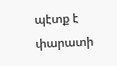պէտք է փարատի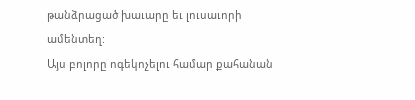թանձրացած խաւարը եւ լուսաւորի ամենտեղ:
Այս բոլորը ոգեկոչելու համար քահանան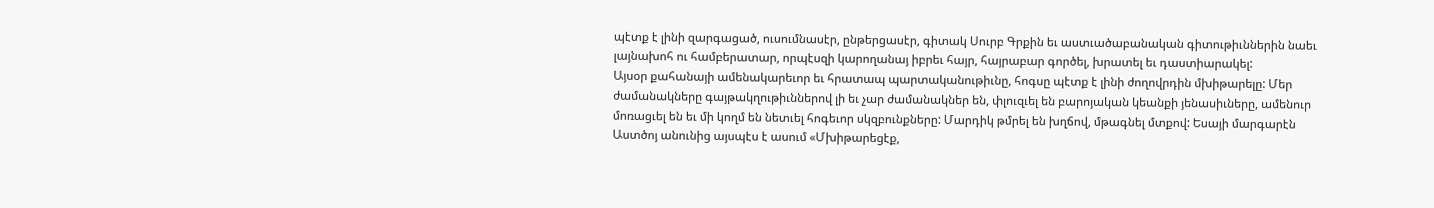պէտք է լինի զարգացած, ուսումնասէր, ընթերցասէր, գիտակ Սուրբ Գրքին եւ աստւածաբանական գիտութիւններին նաեւ լայնախոհ ու համբերատար, որպէսզի կարողանայ իբրեւ հայր, հայրաբար գործել, խրատել եւ դաստիարակել:
Այսօր քահանայի ամենակարեւոր եւ հրատապ պարտականութիւնը, հոգսը պէտք է լինի ժողովրդին մխիթարելը: Մեր ժամանակները գայթակղութիւններով լի եւ չար ժամանակներ են, փլուզւել են բարոյական կեանքի յենասիւները, ամենուր մոռացւել են եւ մի կողմ են նետւել հոգեւոր սկզբունքները: Մարդիկ թմրել են խղճով, մթագնել մտքով: Եսայի մարգարէն Աստծոյ անունից այսպէս է ասում «Մխիթարեցէք,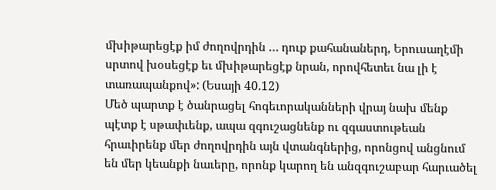մխիթարեցէք իմ ժողովրդին … դուք քահանաներդ, Երուսաղէմի սրտով խօսեցէք եւ մխիթարեցէք նրան, որովհետեւ նա լի է տառապանքով»: (Եսայի 40.12)
Մեծ պարտք է ծանրացել հոգեւորականների վրայ նախ մենք պէտք է սթափւենք, ապա զգուշացնենք ու զգաստութեան հրաւիրենք մեր ժողովրդին այն վտանգներից, որոնցով անցնում են մեր կեանքի նաւերը, որոնք կարող են անզգուշաբար հարւածել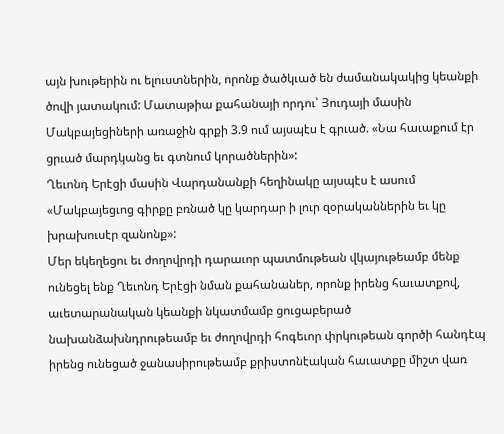այն խութերին ու ելուստներին, որոնք ծածկւած են ժամանակակից կեանքի ծովի յատակում: Մատաթիա քահանայի որդու՝ Յուդայի մասին Մակբայեցիների առաջին գրքի 3.9 ում այսպէս է գրւած. «Նա հաւաքում էր ցրւած մարդկանց եւ գտնում կորածներին»:
Ղեւոնդ Երէցի մասին Վարդանանքի հեղինակը այսպէս է ասում «Մակբայեցւոց գիրքը բռնած կը կարդար ի լուր զօրականներին եւ կը խրախուսէր զանոնք»:
Մեր եկեղեցու եւ ժողովրդի դարաւոր պատմութեան վկայութեամբ մենք ունեցել ենք Ղեւոնդ Երէցի նման քահանաներ, որոնք իրենց հաւատքով, աւետարանական կեանքի նկատմամբ ցուցաբերած նախանձախնդրութեամբ եւ ժողովրդի հոգեւոր փրկութեան գործի հանդէպ իրենց ունեցած ջանասիրութեամբ քրիստոնէական հաւատքը միշտ վառ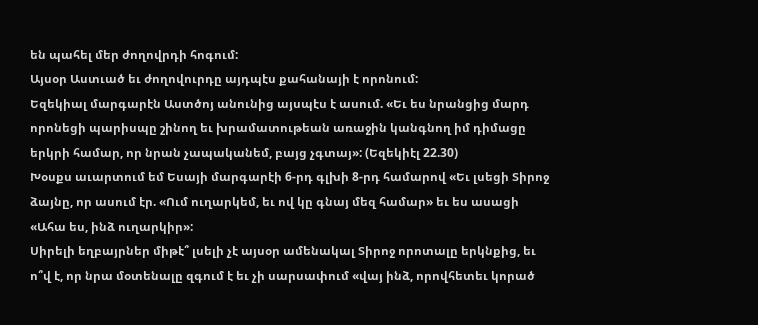են պահել մեր ժողովրդի հոգում:
Այսօր Աստւած եւ ժողովուրդը այդպէս քահանայի է որոնում:
Եզեկիալ մարգարէն Աստծոյ անունից այսպէս է ասում. «Եւ ես նրանցից մարդ որոնեցի պարիսպը շինող եւ խրամատութեան առաջին կանգնող իմ դիմացը երկրի համար, որ նրան չապականեմ, բայց չգտայ»: (Եզեկիէլ 22.30)
Խօսքս աւարտում եմ Եսայի մարգարէի 6-րդ գլխի 8-րդ համարով «Եւ լսեցի Տիրոջ ձայնը, որ ասում էր. «Ում ուղարկեմ, եւ ով կը գնայ մեզ համար» եւ ես ասացի «Ահա ես, ինձ ուղարկիր»:
Սիրելի եղբայրներ միթէ՞ լսելի չէ այսօր ամենակալ Տիրոջ որոտալը երկնքից, եւ ո՞վ է, որ նրա մօտենալը զգում է եւ չի սարսափում «վայ ինձ, որովհետեւ կորած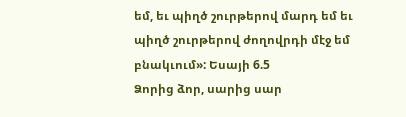եմ, եւ պիղծ շուրթերով մարդ եմ եւ պիղծ շուրթերով ժողովրդի մէջ եմ բնակւում»: Եսայի 6.5
Ձորից ձոր, սարից սար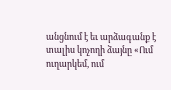անցնում է եւ արձագանք է տալիս կոչողի ձայնը «Ում ուղարկեմ, ում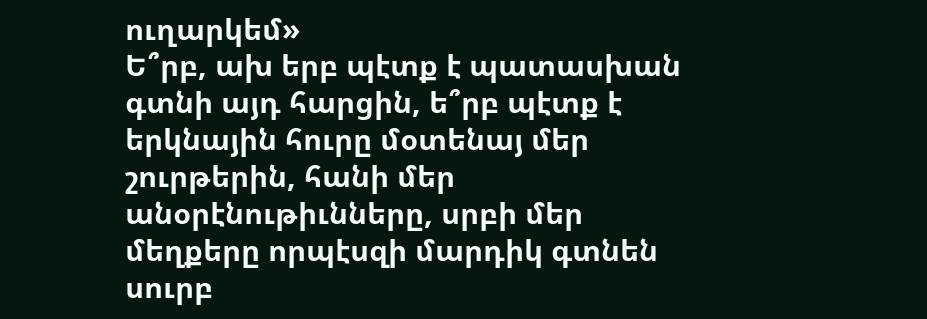ուղարկեմ»
Ե՞րբ, ախ երբ պէտք է պատասխան գտնի այդ հարցին, ե՞րբ պէտք է երկնային հուրը մօտենայ մեր շուրթերին, հանի մեր անօրէնութիւնները, սրբի մեր մեղքերը որպէսզի մարդիկ գտնեն սուրբ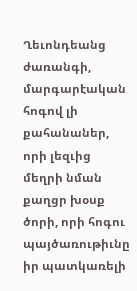Ղեւոնդեանց ժառանգի, մարգարէական հոգով լի քահանաներ, որի լեզւից մեղրի նման քաղցր խօսք ծորի, որի հոգու պայծառութիւնը իր պատկառելի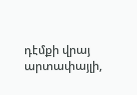դէմքի վրայ արտափայլի,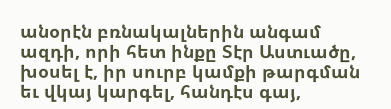անօրէն բռնակալներին անգամ ազդի, որի հետ ինքը Տէր Աստւածը, խօսել է, իր սուրբ կամքի թարգման եւ վկայ կարգել, հանդէս գայ,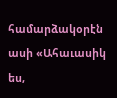համարձակօրէն ասի «Ահաւասիկ ես,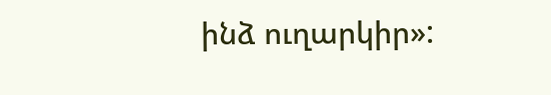ինձ ուղարկիր»: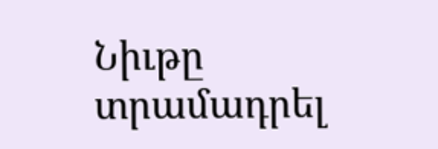Նիւթը տրամադրել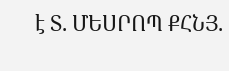է Տ. ՄԵՍՐՈՊ ՔՀՆՅ.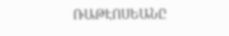ՌԱԹԷՈՍԵԱՆԸ